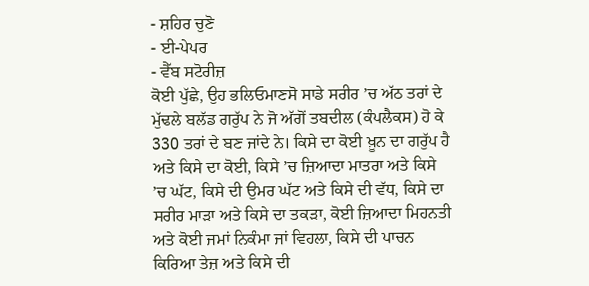- ਸ਼ਹਿਰ ਚੁਣੋ
- ਈ-ਪੇਪਰ
- ਵੈੱਬ ਸਟੋਰੀਜ਼
ਕੋਈ ਪੁੱਛੇ, ਉਹ ਭਲਿਓਮਾਣਸੋ ਸਾਡੇ ਸਰੀਰ ’ਚ ਅੱਠ ਤਰਾਂ ਦੇ ਮੁੱਢਲੇ ਬਲੱਡ ਗਰੁੱਪ ਨੇ ਜੋ ਅੱਗੋਂ ਤਬਦੀਲ (ਕੰਪਲੈਕਸ) ਹੋ ਕੇ 330 ਤਰਾਂ ਦੇ ਬਣ ਜਾਂਦੇ ਨੇ। ਕਿਸੇ ਦਾ ਕੋਈ ਖ਼ੂਨ ਦਾ ਗਰੁੱਪ ਹੈ ਅਤੇ ਕਿਸੇ ਦਾ ਕੋਈ, ਕਿਸੇ ’ਚ ਜ਼ਿਆਦਾ ਮਾਤਰਾ ਅਤੇ ਕਿਸੇ ’ਚ ਘੱਟ, ਕਿਸੇ ਦੀ ਉਮਰ ਘੱਟ ਅਤੇ ਕਿਸੇ ਦੀ ਵੱਧ, ਕਿਸੇ ਦਾ ਸਰੀਰ ਮਾੜਾ ਅਤੇ ਕਿਸੇ ਦਾ ਤਕੜਾ, ਕੋਈ ਜ਼ਿਆਦਾ ਮਿਹਨਤੀ ਅਤੇ ਕੋਈ ਜਮਾਂ ਨਿਕੰਮਾ ਜਾਂ ਵਿਹਲਾ, ਕਿਸੇ ਦੀ ਪਾਚਨ ਕਿਰਿਆ ਤੇਜ਼ ਅਤੇ ਕਿਸੇ ਦੀ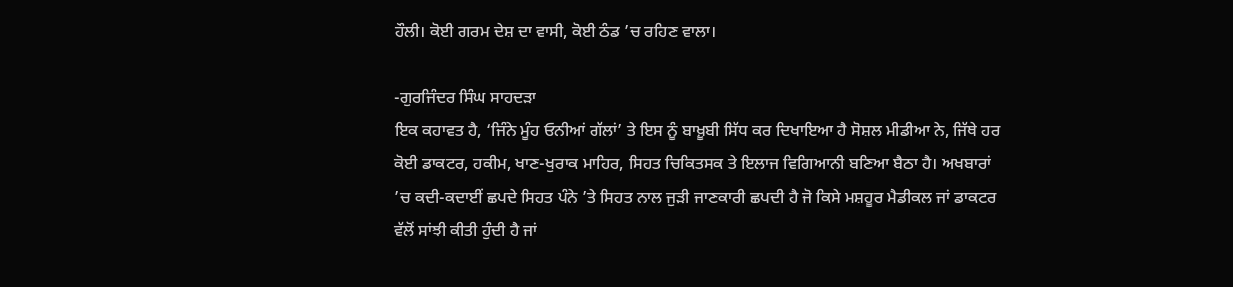ਹੌਲੀ। ਕੋਈ ਗਰਮ ਦੇਸ਼ ਦਾ ਵਾਸੀ, ਕੋਈ ਠੰਡ ’ਚ ਰਹਿਣ ਵਾਲਾ।

-ਗੁਰਜਿੰਦਰ ਸਿੰਘ ਸਾਹਦੜਾ
ਇਕ ਕਹਾਵਤ ਹੈ, ‘ਜਿੰਨੇ ਮੂੰਹ ਓਨੀਆਂ ਗੱਲਾਂ’ ਤੇ ਇਸ ਨੂੰ ਬਾਖ਼ੂਬੀ ਸਿੱਧ ਕਰ ਦਿਖਾਇਆ ਹੈ ਸੋਸ਼ਲ ਮੀਡੀਆ ਨੇ, ਜਿੱਥੇ ਹਰ ਕੋਈ ਡਾਕਟਰ, ਹਕੀਮ, ਖਾਣ-ਖੁਰਾਕ ਮਾਹਿਰ, ਸਿਹਤ ਚਿਕਿਤਸਕ ਤੇ ਇਲਾਜ ਵਿਗਿਆਨੀ ਬਣਿਆ ਬੈਠਾ ਹੈ। ਅਖਬਾਰਾਂ ’ਚ ਕਦੀ-ਕਦਾਈਂ ਛਪਦੇ ਸਿਹਤ ਪੰਨੇ ’ਤੇ ਸਿਹਤ ਨਾਲ ਜੁੜੀ ਜਾਣਕਾਰੀ ਛਪਦੀ ਹੈ ਜੋ ਕਿਸੇ ਮਸ਼ਹੂਰ ਮੈਡੀਕਲ ਜਾਂ ਡਾਕਟਰ ਵੱਲੋਂ ਸਾਂਝੀ ਕੀਤੀ ਹੁੰਦੀ ਹੈ ਜਾਂ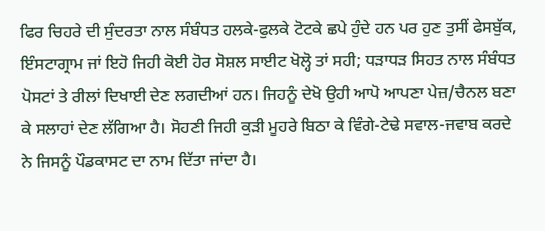ਫਿਰ ਚਿਹਰੇ ਦੀ ਸੁੰਦਰਤਾ ਨਾਲ ਸੰਬੰਧਤ ਹਲਕੇ-ਫੁਲਕੇ ਟੋਟਕੇ ਛਪੇ ਹੁੰਦੇ ਹਨ ਪਰ ਹੁਣ ਤੁਸੀਂ ਫੇਸਬੁੱਕ, ਇੰਸਟਾਗ੍ਰਾਮ ਜਾਂ ਇਹੋ ਜਿਹੀ ਕੋਈ ਹੋਰ ਸੋਸ਼ਲ ਸਾਈਟ ਖੋਲ੍ਹੋ ਤਾਂ ਸਹੀ; ਧੜਾਧੜ ਸਿਹਤ ਨਾਲ ਸੰਬੰਧਤ ਪੋਸਟਾਂ ਤੇ ਰੀਲਾਂ ਦਿਖਾਈ ਦੇਣ ਲਗਦੀਆਂ ਹਨ। ਜਿਹਨੂੰ ਦੇਖੋ ਉਹੀ ਆਪੋ ਆਪਣਾ ਪੇਜ਼/ਚੈਨਲ ਬਣਾ ਕੇ ਸਲਾਹਾਂ ਦੇਣ ਲੱਗਿਆ ਹੈ। ਸੋਹਣੀ ਜਿਹੀ ਕੁੜੀ ਮੂਹਰੇ ਬਿਠਾ ਕੇ ਵਿੰਗੇ-ਟੇਢੇ ਸਵਾਲ-ਜਵਾਬ ਕਰਦੇ ਨੇ ਜਿਸਨੂੰ ਪੌਡਕਾਸਟ ਦਾ ਨਾਮ ਦਿੱਤਾ ਜਾਂਦਾ ਹੈ।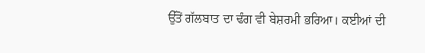ਉੱਤੋਂ ਗੱਲਬਾਤ ਦਾ ਢੰਗ ਵੀ ਬੇਸ਼ਰਮੀ ਭਰਿਆ। ਕਈਆਂ ਦੀ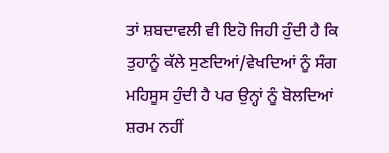ਤਾਂ ਸ਼ਬਦਾਵਲੀ ਵੀ ਇਹੋ ਜਿਹੀ ਹੁੰਦੀ ਹੈ ਕਿ ਤੁਹਾਨੂੰ ਕੱਲੇ ਸੁਣਦਿਆਂ/ਵੇਖਦਿਆਂ ਨੂੰ ਸੰਗ ਮਹਿਸੂਸ ਹੁੰਦੀ ਹੈ ਪਰ ਉਨ੍ਹਾਂ ਨੂੰ ਬੋਲਦਿਆਂ ਸ਼ਰਮ ਨਹੀਂ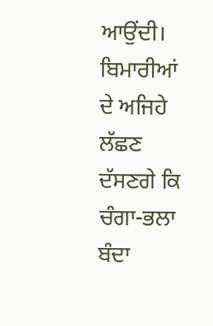ਆਉਂਦੀ। ਬਿਮਾਰੀਆਂ ਦੇ ਅਜਿਹੇ ਲੱਛਣ ਦੱਸਣਗੇ ਕਿ ਚੰਗਾ-ਭਲਾ ਬੰਦਾ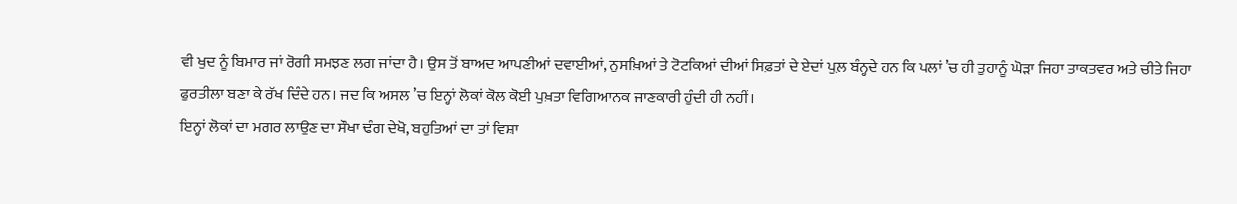ਵੀ ਖੁਦ ਨੂੰ ਬਿਮਾਰ ਜਾਂ ਰੋਗੀ ਸਮਝਣ ਲਗ ਜਾਂਦਾ ਹੈ। ਉਸ ਤੋਂ ਬਾਅਦ ਆਪਣੀਆਂ ਦਵਾਈਆਂ, ਨੁਸਖ਼ਿਆਂ ਤੇ ਟੋਟਕਿਆਂ ਦੀਆਂ ਸਿਫ਼ਤਾਂ ਦੇ ਏਦਾਂ ਪੁਲ਼ ਬੰਨ੍ਹਦੇ ਹਨ ਕਿ ਪਲਾਂ ’ਚ ਹੀ ਤੁਹਾਨੂੰ ਘੋੜਾ ਜਿਹਾ ਤਾਕਤਵਰ ਅਤੇ ਚੀਤੇ ਜਿਹਾ ਫੁਰਤੀਲਾ ਬਣਾ ਕੇ ਰੱਖ ਦਿੰਦੇ ਹਨ। ਜਦ ਕਿ ਅਸਲ ’ਚ ਇਨ੍ਹਾਂ ਲੋਕਾਂ ਕੋਲ ਕੋਈ ਪੁਖ਼ਤਾ ਵਿਗਿਆਨਕ ਜਾਣਕਾਰੀ ਹੁੰਦੀ ਹੀ ਨਹੀਂ।
ਇਨ੍ਹਾਂ ਲੋਕਾਂ ਦਾ ਮਗਰ ਲਾਉਣ ਦਾ ਸੌਖਾ ਢੰਗ ਦੇਖੋ, ਬਹੁਤਿਆਂ ਦਾ ਤਾਂ ਵਿਸ਼ਾ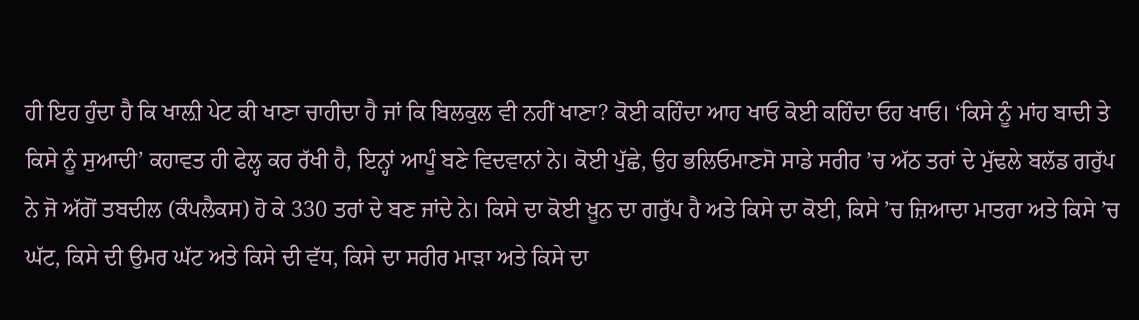ਹੀ ਇਹ ਹੁੰਦਾ ਹੈ ਕਿ ਖਾਲ਼ੀ ਪੇਟ ਕੀ ਖਾਣਾ ਚਾਹੀਦਾ ਹੈ ਜਾਂ ਕਿ ਬਿਲਕੁਲ ਵੀ ਨਹੀਂ ਖਾਣਾ? ਕੋਈ ਕਹਿੰਦਾ ਆਹ ਖਾਓ ਕੋਈ ਕਹਿੰਦਾ ਓਹ ਖਾਓ। ‘ਕਿਸੇ ਨੂੰ ਮਾਂਹ ਬਾਦੀ ਤੇ ਕਿਸੇ ਨੂੰ ਸੁਆਦੀ’ ਕਹਾਵਤ ਹੀ ਫੇਲ੍ਹ ਕਰ ਰੱਖੀ ਹੈ, ਇਨ੍ਹਾਂ ਆਪੂੰ ਬਣੇ ਵਿਦਵਾਨਾਂ ਨੇ। ਕੋਈ ਪੁੱਛੇ, ਉਹ ਭਲਿਓਮਾਣਸੋ ਸਾਡੇ ਸਰੀਰ ’ਚ ਅੱਠ ਤਰਾਂ ਦੇ ਮੁੱਢਲੇ ਬਲੱਡ ਗਰੁੱਪ ਨੇ ਜੋ ਅੱਗੋਂ ਤਬਦੀਲ (ਕੰਪਲੈਕਸ) ਹੋ ਕੇ 330 ਤਰਾਂ ਦੇ ਬਣ ਜਾਂਦੇ ਨੇ। ਕਿਸੇ ਦਾ ਕੋਈ ਖ਼ੂਨ ਦਾ ਗਰੁੱਪ ਹੈ ਅਤੇ ਕਿਸੇ ਦਾ ਕੋਈ, ਕਿਸੇ ’ਚ ਜ਼ਿਆਦਾ ਮਾਤਰਾ ਅਤੇ ਕਿਸੇ ’ਚ ਘੱਟ, ਕਿਸੇ ਦੀ ਉਮਰ ਘੱਟ ਅਤੇ ਕਿਸੇ ਦੀ ਵੱਧ, ਕਿਸੇ ਦਾ ਸਰੀਰ ਮਾੜਾ ਅਤੇ ਕਿਸੇ ਦਾ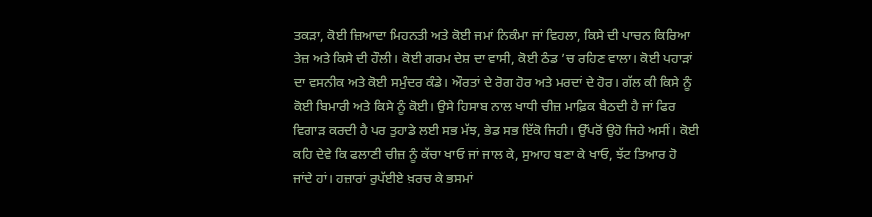ਤਕੜਾ, ਕੋਈ ਜ਼ਿਆਦਾ ਮਿਹਨਤੀ ਅਤੇ ਕੋਈ ਜਮਾਂ ਨਿਕੰਮਾ ਜਾਂ ਵਿਹਲਾ, ਕਿਸੇ ਦੀ ਪਾਚਨ ਕਿਰਿਆ ਤੇਜ਼ ਅਤੇ ਕਿਸੇ ਦੀ ਹੌਲੀ। ਕੋਈ ਗਰਮ ਦੇਸ਼ ਦਾ ਵਾਸੀ, ਕੋਈ ਠੰਡ ’ਚ ਰਹਿਣ ਵਾਲਾ। ਕੋਈ ਪਹਾੜਾਂ ਦਾ ਵਸਨੀਕ ਅਤੇ ਕੋਈ ਸਮੁੰਦਰ ਕੰਡੇ। ਔਰਤਾਂ ਦੇ ਰੋਗ ਹੋਰ ਅਤੇ ਮਰਦਾਂ ਦੇ ਹੋਰ। ਗੱਲ ਕੀ ਕਿਸੇ ਨੂੰ ਕੋਈ ਬਿਮਾਰੀ ਅਤੇ ਕਿਸੇ ਨੂੰ ਕੋਈ। ਉਸੇ ਹਿਸਾਬ ਨਾਲ ਖਾਧੀ ਚੀਜ਼ ਮਾਫ਼ਿਕ ਬੈਠਦੀ ਹੈ ਜਾਂ ਫਿਰ ਵਿਗਾੜ ਕਰਦੀ ਹੈ ਪਰ ਤੁਹਾਡੇ ਲਈ ਸਭ ਮੱਝ, ਭੇਡ ਸਭ ਇੱਕੋ ਜਿਹੀ। ਉੱਪਰੋਂ ਉਹੋ ਜਿਹੇ ਅਸੀਂ। ਕੋਈ ਕਹਿ ਦੇਵੇ ਕਿ ਫਲਾਣੀ ਚੀਜ਼ ਨੂੰ ਕੱਚਾ ਖਾਓ ਜਾਂ ਜਾਲ ਕੇ, ਸੁਆਹ ਬਣਾ ਕੇ ਖਾਓ, ਝੱਟ ਤਿਆਰ ਹੋ ਜਾਂਦੇ ਹਾਂ। ਹਜ਼ਾਰਾਂ ਰੁਪੱਈਏ ਖ਼ਰਚ ਕੇ ਭਸਮਾਂ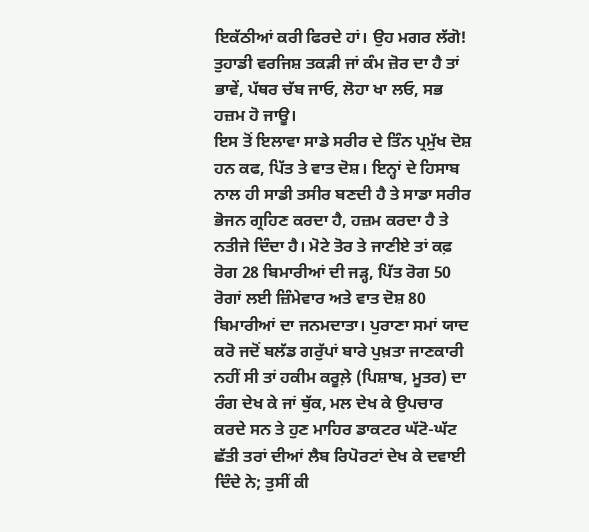ਇਕੱਠੀਆਂ ਕਰੀ ਫਿਰਦੇ ਹਾਂ। ਉਹ ਮਗਰ ਲੱਗੋ! ਤੁਹਾਡੀ ਵਰਜਿਸ਼ ਤਕੜੀ ਜਾਂ ਕੰਮ ਜ਼ੋਰ ਦਾ ਹੈ ਤਾਂ ਭਾਵੇਂ, ਪੱਥਰ ਚੱਬ ਜਾਓ, ਲੋਹਾ ਖਾ ਲਓ, ਸਭ ਹਜ਼ਮ ਹੋ ਜਾਊ।
ਇਸ ਤੋਂ ਇਲਾਵਾ ਸਾਡੇ ਸਰੀਰ ਦੇ ਤਿੰਨ ਪ੍ਰਮੁੱਖ ਦੋਸ਼ ਹਨ ਕਫ, ਪਿੱਤ ਤੇ ਵਾਤ ਦੋਸ਼। ਇਨ੍ਹਾਂ ਦੇ ਹਿਸਾਬ ਨਾਲ ਹੀ ਸਾਡੀ ਤਸੀਰ ਬਣਦੀ ਹੈ ਤੇ ਸਾਡਾ ਸਰੀਰ ਭੋਜਨ ਗ੍ਰਹਿਣ ਕਰਦਾ ਹੈ, ਹਜ਼ਮ ਕਰਦਾ ਹੈ ਤੇ ਨਤੀਜੇ ਦਿੰਦਾ ਹੈ। ਮੋਟੇ ਤੋਰ ਤੇ ਜਾਣੀਏ ਤਾਂ ਕਫ਼ ਰੋਗ 28 ਬਿਮਾਰੀਆਂ ਦੀ ਜੜ੍ਹ, ਪਿੱਤ ਰੋਗ 50 ਰੋਗਾਂ ਲਈ ਜ਼ਿੰਮੇਵਾਰ ਅਤੇ ਵਾਤ ਦੋਸ਼ 80 ਬਿਮਾਰੀਆਂ ਦਾ ਜਨਮਦਾਤਾ। ਪੁਰਾਣਾ ਸਮਾਂ ਯਾਦ ਕਰੋ ਜਦੋਂ ਬਲੱਡ ਗਰੁੱਪਾਂ ਬਾਰੇ ਪੁਖ਼ਤਾ ਜਾਣਕਾਰੀ ਨਹੀਂ ਸੀ ਤਾਂ ਹਕੀਮ ਕਰੂਲ਼ੇ (ਪਿਸ਼ਾਬ, ਮੂਤਰ) ਦਾ ਰੰਗ ਦੇਖ ਕੇ ਜਾਂ ਥੁੱਕ, ਮਲ ਦੇਖ ਕੇ ਉਪਚਾਰ ਕਰਦੇ ਸਨ ਤੇ ਹੁਣ ਮਾਹਿਰ ਡਾਕਟਰ ਘੱਟੋ-ਘੱਟ ਛੱਤੀ ਤਰਾਂ ਦੀਆਂ ਲੈਬ ਰਿਪੋਰਟਾਂ ਦੇਖ ਕੇ ਦਵਾਈ ਦਿੰਦੇ ਨੇ; ਤੁਸੀਂ ਕੀ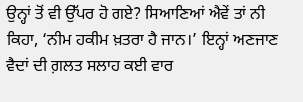ਉਨ੍ਹਾਂ ਤੋਂ ਵੀ ਉੱਪਰ ਹੋ ਗਏ? ਸਿਆਣਿਆਂ ਐਵੇਂ ਤਾਂ ਨੀ ਕਿਹਾ, ‘ਨੀਮ ਹਕੀਮ ਖ਼ਤਰਾ ਹੈ ਜਾਨ।’ ਇਨ੍ਹਾਂ ਅਣਜਾਣ ਵੈਦਾਂ ਦੀ ਗ਼ਲਤ ਸਲਾਹ ਕਈ ਵਾਰ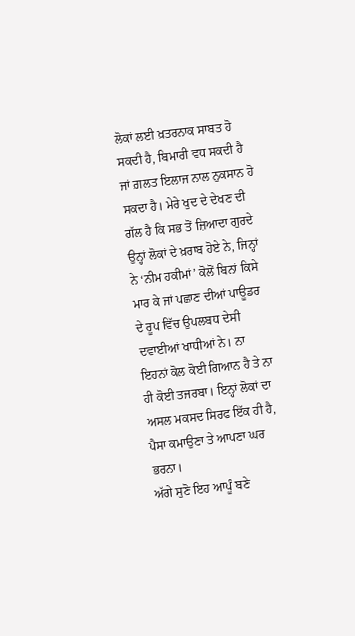ਲੋਕਾਂ ਲਈ ਖ਼ਤਰਨਾਕ ਸਾਬਤ ਹੋ ਸਕਦੀ ਹੈ, ਬਿਮਾਰੀ ਵਧ ਸਕਦੀ ਹੈ ਜਾਂ ਗ਼ਲਤ ਇਲਾਜ ਨਾਲ ਨੁਕਸਾਨ ਹੋ ਸਕਦਾ ਹੈ। ਮੇਰੇ ਖੁਦ ਦੇ ਦੇਖਣ ਦੀ ਗੱਲ ਹੈ ਕਿ ਸਭ ਤੋਂ ਜ਼ਿਆਦਾ ਗੁਰਦੇ ਉਨ੍ਹਾਂ ਲੋਕਾਂ ਦੇ ਖ਼ਰਾਬ ਹੋਏ ਨੇ, ਜਿਨ੍ਹਾਂ ਨੇ ‘ਨੀਮ ਹਕੀਮਾਂ’ ਕੋਲੋਂ ਬਿਨਾਂ ਕਿਸੇ ਮਾਰ ਕੇ ਜਾਂ ਪਛਾਣ ਦੀਆਂ ਪਾਊਡਰ ਦੇ ਰੂਪ ਵਿੱਚ ਉਪਲਬਧ ਦੇਸੀ ਦਵਾਈਆਂ ਖਾਧੀਆਂ ਨੇ। ਨਾ ਇਹਨਾਂ ਕੋਲ ਕੋਈ ਗਿਆਨ ਹੈ ਤੇ ਨਾ ਹੀ ਕੋਈ ਤਜਰਬਾ। ਇਨ੍ਹਾਂ ਲੋਕਾਂ ਦਾ ਅਸਲ ਮਕਸਦ ਸਿਰਫ ਇੱਕ ਹੀ ਹੈ, ਪੈਸਾ ਕਮਾਉਣਾ ਤੇ ਆਪਣਾ ਘਰ ਭਰਨਾ।
ਅੱਗੇ ਸੁਣੋ ਇਹ ਆਪੂੰ ਬਣੇ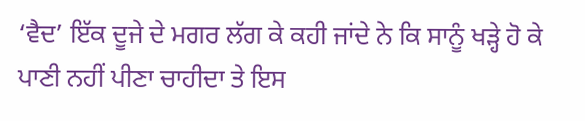‘ਵੈਦ’ ਇੱਕ ਦੂਜੇ ਦੇ ਮਗਰ ਲੱਗ ਕੇ ਕਹੀ ਜਾਂਦੇ ਨੇ ਕਿ ਸਾਨੂੰ ਖੜ੍ਹੇ ਹੋ ਕੇ ਪਾਣੀ ਨਹੀਂ ਪੀਣਾ ਚਾਹੀਦਾ ਤੇ ਇਸ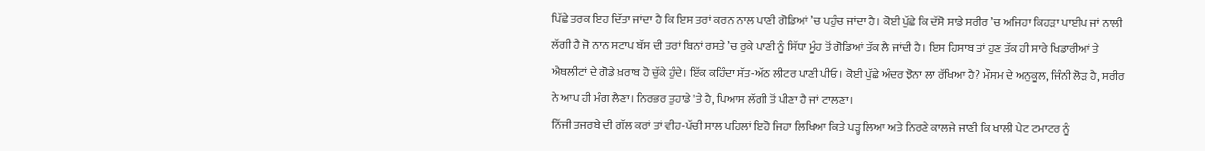ਪਿੱਛੇ ਤਰਕ ਇਹ ਦਿੱਤਾ ਜਾਂਦਾ ਹੈ ਕਿ ਇਸ ਤਰਾਂ ਕਰਨ ਨਾਲ ਪਾਣੀ ਗੋਡਿਆਂ ’ਚ ਪਹੁੰਚ ਜਾਂਦਾ ਹੈ। ਕੋਈ ਪੁੱਛੇ ਕਿ ਦੱਸੋ ਸਾਡੇ ਸਰੀਰ ’ਚ ਅਜਿਹਾ ਕਿਹੜਾ ਪਾਈਪ ਜਾਂ ਨਾਲੀ ਲੱਗੀ ਹੈ ਜੋ ਨਾਨ ਸਟਾਪ ਬੱਸ ਦੀ ਤਰਾਂ ਬਿਨਾਂ ਰਸਤੇ ’ਚ ਰੁਕੇ ਪਾਣੀ ਨੂੰ ਸਿੱਧਾ ਮੂੰਹ ਤੋਂ ਗੋਡਿਆਂ ਤੱਕ ਲੈ ਜਾਂਦੀ ਹੈ। ਇਸ ਹਿਸਾਬ ਤਾਂ ਹੁਣ ਤੱਕ ਹੀ ਸਾਰੇ ਖਿਡਾਰੀਆਂ ਤੇ ਐਥਲੀਟਾਂ ਦੇ ਗੋਡੇ ਖ਼ਰਾਬ ਹੋ ਚੁੱਕੇ ਹੁੰਦੇ। ਇੱਕ ਕਹਿੰਦਾ ਸੱਤ-ਅੱਠ ਲੀਟਰ ਪਾਣੀ ਪੀਓ। ਕੋਈ ਪੁੱਛੇ ਅੰਦਰ ਝੋਨਾ ਲਾ ਰੱਖਿਆ ਹੈ? ਮੌਸਮ ਦੇ ਅਨੁਕੂਲ, ਜਿੰਨੀ ਲੋੜ ਹੈ, ਸਰੀਰ ਨੇ ਆਪ ਹੀ ਮੰਗ ਲੈਣਾ। ਨਿਰਭਰ ਤੁਹਾਡੇ 'ਤੇ ਹੈ, ਪਿਆਸ ਲੱਗੀ ਤੋਂ ਪੀਣਾ ਹੈ ਜਾਂ ਟਾਲਣਾ।
ਨਿੱਜੀ ਤਜਰਬੇ ਦੀ ਗੱਲ ਕਰਾਂ ਤਾਂ ਵੀਹ-ਪੱਚੀ ਸਾਲ ਪਹਿਲਾਂ ਇਹੋ ਜਿਹਾ ਲਿਖਿਆ ਕਿਤੇ ਪੜ੍ਹ ਲਿਆ ਅਤੇ ਨਿਰਣੇ ਕਾਲਜੇ ਜਾਣੀ ਕਿ ਖਾਲੀ ਪੇਟ ਟਮਾਟਰ ਨੂੰ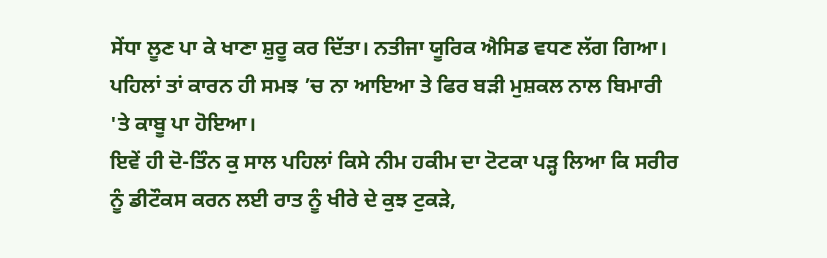ਸੇਂਧਾ ਲੂਣ ਪਾ ਕੇ ਖਾਣਾ ਸ਼ੁਰੂ ਕਰ ਦਿੱਤਾ। ਨਤੀਜਾ ਯੂਰਿਕ ਐਸਿਡ ਵਧਣ ਲੱਗ ਗਿਆ। ਪਹਿਲਾਂ ਤਾਂ ਕਾਰਨ ਹੀ ਸਮਝ ’ਚ ਨਾ ਆਇਆ ਤੇ ਫਿਰ ਬੜੀ ਮੁਸ਼ਕਲ ਨਾਲ ਬਿਮਾਰੀ 'ਤੇ ਕਾਬੂ ਪਾ ਹੋਇਆ।
ਇਵੇਂ ਹੀ ਦੋ-ਤਿੰਨ ਕੁ ਸਾਲ ਪਹਿਲਾਂ ਕਿਸੇ ਨੀਮ ਹਕੀਮ ਦਾ ਟੋਟਕਾ ਪੜ੍ਹ ਲਿਆ ਕਿ ਸਰੀਰ ਨੂੰ ਡੀਟੌਕਸ ਕਰਨ ਲਈ ਰਾਤ ਨੂੰ ਖੀਰੇ ਦੇ ਕੁਝ ਟੁਕੜੇ,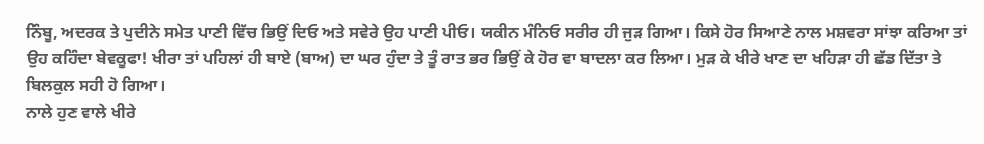ਨਿੰਬੂ, ਅਦਰਕ ਤੇ ਪੁਦੀਨੇ ਸਮੇਤ ਪਾਣੀ ਵਿੱਚ ਭਿਉਂ ਦਿਓ ਅਤੇ ਸਵੇਰੇ ਉਹ ਪਾਣੀ ਪੀਓ। ਯਕੀਨ ਮੰਨਿਓ ਸਰੀਰ ਹੀ ਜੁੜ ਗਿਆ। ਕਿਸੇ ਹੋਰ ਸਿਆਣੇ ਨਾਲ ਮਸ਼ਵਰਾ ਸਾਂਝਾ ਕਰਿਆ ਤਾਂ ਉਹ ਕਹਿੰਦਾ ਬੇਵਕੂਫਾ! ਖੀਰਾ ਤਾਂ ਪਹਿਲਾਂ ਹੀ ਬਾਏ (ਬਾਅ) ਦਾ ਘਰ ਹੁੰਦਾ ਤੇ ਤੂੰ ਰਾਤ ਭਰ ਭਿਉਂ ਕੇ ਹੋਰ ਵਾ ਬਾਦਲਾ ਕਰ ਲਿਆ। ਮੁੜ ਕੇ ਖੀਰੇ ਖਾਣ ਦਾ ਖਹਿੜਾ ਹੀ ਛੱਡ ਦਿੱਤਾ ਤੇ ਬਿਲਕੁਲ ਸਹੀ ਹੋ ਗਿਆ।
ਨਾਲੇ ਹੁਣ ਵਾਲੇ ਖੀਰੇ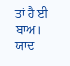ਤਾਂ ਹੈ ਈ ਬਾਅ। ਯਾਦ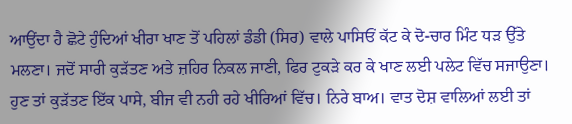ਆਉਂਦਾ ਹੈ ਛੋਟੇ ਹੁੰਦਿਆਂ ਖੀਰਾ ਖਾਣ ਤੋਂ ਪਹਿਲਾਂ ਡੰਡੀ (ਸਿਰ) ਵਾਲੇ ਪਾਸਿਓਂ ਕੱਟ ਕੇ ਦੋ-ਚਾਰ ਮਿੰਟ ਧੜ ਉੱਤੇ ਮਲਣਾ। ਜਦੋਂ ਸਾਰੀ ਕੁੜੱਤਣ ਅਤੇ ਜ਼ਹਿਰ ਨਿਕਲ ਜਾਣੀ, ਫਿਰ ਟੁਕੜੇ ਕਰ ਕੇ ਖਾਣ ਲਈ ਪਲੇਟ ਵਿੱਚ ਸਜਾਉਣਾ। ਹੁਣ ਤਾਂ ਕੁੜੱਤਣ ਇੱਕ ਪਾਸੇ, ਬੀਜ ਵੀ ਨਹੀ ਰਹੇ ਖੀਰਿਆਂ ਵਿੱਚ। ਨਿਰੇ ਬਾਅ। ਵਾਤ ਦੋਸ਼ ਵਾਲਿਆਂ ਲਈ ਤਾਂ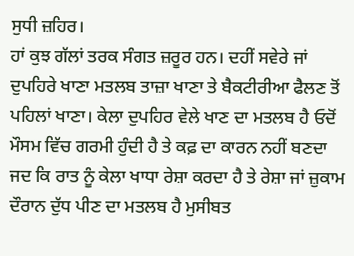ਸੁਧੀ ਜ਼ਹਿਰ।
ਹਾਂ ਕੁਝ ਗੱਲਾਂ ਤਰਕ ਸੰਗਤ ਜ਼ਰੂਰ ਹਨ। ਦਹੀਂ ਸਵੇਰੇ ਜਾਂ ਦੁਪਹਿਰੇ ਖਾਣਾ ਮਤਲਬ ਤਾਜ਼ਾ ਖਾਣਾ ਤੇ ਬੈਕਟੀਰੀਆ ਫੈਲਣ ਤੋਂ ਪਹਿਲਾਂ ਖਾਣਾ। ਕੇਲਾ ਦੁਪਹਿਰ ਵੇਲੇ ਖਾਣ ਦਾ ਮਤਲਬ ਹੈ ਓਦੋਂ ਮੌਸਮ ਵਿੱਚ ਗਰਮੀ ਹੁੰਦੀ ਹੈ ਤੇ ਕਫ਼ ਦਾ ਕਾਰਨ ਨਹੀਂ ਬਣਦਾ ਜਦ ਕਿ ਰਾਤ ਨੂੰ ਕੇਲਾ ਖਾਧਾ ਰੇਸ਼ਾ ਕਰਦਾ ਹੈ ਤੇ ਰੇਸ਼ਾ ਜਾਂ ਜ਼ੁਕਾਮ ਦੌਰਾਨ ਦੁੱਧ ਪੀਣ ਦਾ ਮਤਲਬ ਹੈ ਮੁਸੀਬਤ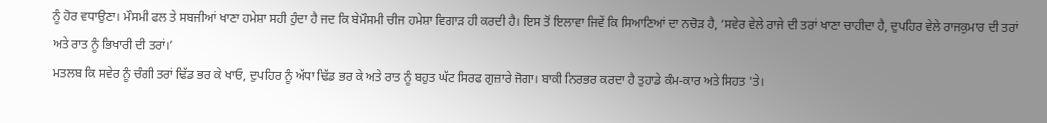ਨੂੰ ਹੋਰ ਵਧਾਉਣਾ। ਮੌਸਮੀ ਫਲ ਤੇ ਸਬਜੀਆਂ ਖਾਣਾ ਹਮੇਸ਼ਾ ਸਹੀ ਹੁੰਦਾ ਹੈ ਜਦ ਕਿ ਬੇਮੌਸਮੀ ਚੀਜ ਹਮੇਸ਼ਾ ਵਿਗਾੜ ਹੀ ਕਰਦੀ ਹੈ। ਇਸ ਤੋਂ ਇਲਾਵਾ ਜਿਵੇਂ ਕਿ ਸਿਆਣਿਆਂ ਦਾ ਨਚੋੜ ਹੈ, ‘ਸਵੇਰ ਵੇਲੇ ਰਾਜੇ ਦੀ ਤਰਾਂ ਖਾਣਾ ਚਾਹੀਦਾ ਹੈ, ਦੁਪਹਿਰ ਵੇਲੇ ਰਾਜਕੁਮਾਰ ਦੀ ਤਰਾਂ ਅਤੇ ਰਾਤ ਨੂੰ ਭਿਖਾਰੀ ਦੀ ਤਰਾਂ।’
ਮਤਲਬ ਕਿ ਸਵੇਰ ਨੂੰ ਚੰਗੀ ਤਰਾਂ ਢਿੱਡ ਭਰ ਕੇ ਖਾਓ, ਦੁਪਹਿਰ ਨੂੰ ਅੱਧਾ ਢਿੱਡ ਭਰ ਕੇ ਅਤੇ ਰਾਤ ਨੂੰ ਬਹੁਤ ਘੱਟ ਸਿਰਫ ਗੁਜ਼ਾਰੇ ਜੋਗਾ। ਬਾਕੀ ਨਿਰਭਰ ਕਰਦਾ ਹੈ ਤੁਹਾਡੇ ਕੰਮ-ਕਾਰ ਅਤੇ ਸਿਹਤ 'ਤੇ।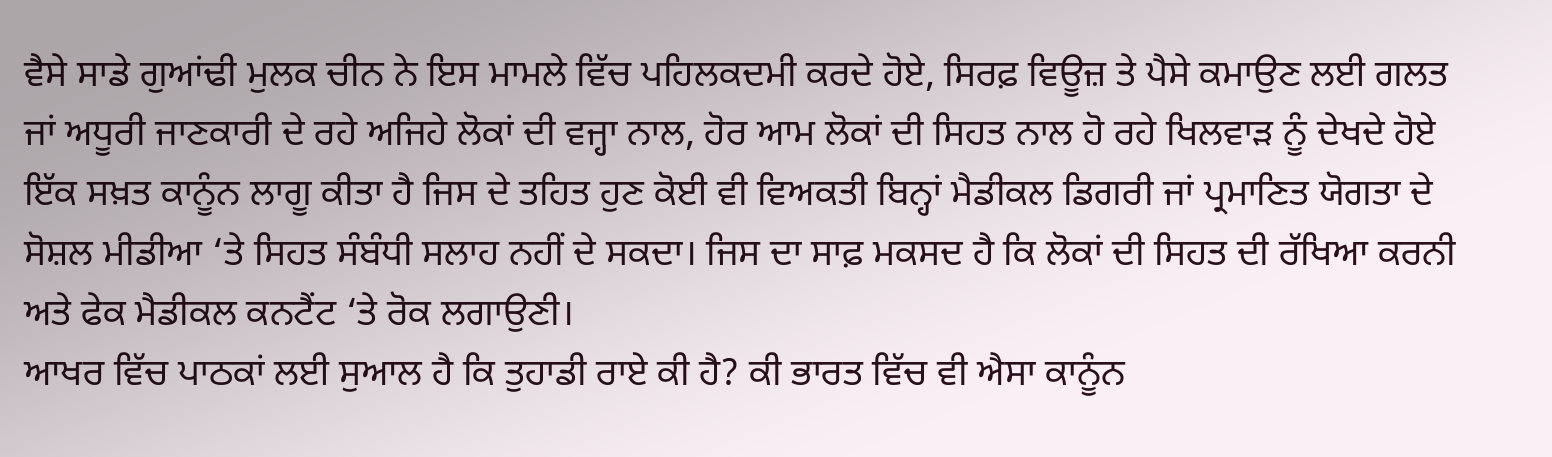ਵੈਸੇ ਸਾਡੇ ਗੁਆਂਢੀ ਮੁਲਕ ਚੀਨ ਨੇ ਇਸ ਮਾਮਲੇ ਵਿੱਚ ਪਹਿਲਕਦਮੀ ਕਰਦੇ ਹੋਏ, ਸਿਰਫ਼ ਵਿਊਜ਼ ਤੇ ਪੈਸੇ ਕਮਾਉਣ ਲਈ ਗਲਤ ਜਾਂ ਅਧੂਰੀ ਜਾਣਕਾਰੀ ਦੇ ਰਹੇ ਅਜਿਹੇ ਲੋਕਾਂ ਦੀ ਵਜ੍ਹਾ ਨਾਲ, ਹੋਰ ਆਮ ਲੋਕਾਂ ਦੀ ਸਿਹਤ ਨਾਲ ਹੋ ਰਹੇ ਖਿਲਵਾੜ ਨੂੰ ਦੇਖਦੇ ਹੋਏ ਇੱਕ ਸਖ਼ਤ ਕਾਨੂੰਨ ਲਾਗੂ ਕੀਤਾ ਹੈ ਜਿਸ ਦੇ ਤਹਿਤ ਹੁਣ ਕੋਈ ਵੀ ਵਿਅਕਤੀ ਬਿਨ੍ਹਾਂ ਮੈਡੀਕਲ ਡਿਗਰੀ ਜਾਂ ਪ੍ਰਮਾਣਿਤ ਯੋਗਤਾ ਦੇ ਸੋਸ਼ਲ ਮੀਡੀਆ ‘ਤੇ ਸਿਹਤ ਸੰਬੰਧੀ ਸਲਾਹ ਨਹੀਂ ਦੇ ਸਕਦਾ। ਜਿਸ ਦਾ ਸਾਫ਼ ਮਕਸਦ ਹੈ ਕਿ ਲੋਕਾਂ ਦੀ ਸਿਹਤ ਦੀ ਰੱਖਿਆ ਕਰਨੀ ਅਤੇ ਫੇਕ ਮੈਡੀਕਲ ਕਨਟੈਂਟ ‘ਤੇ ਰੋਕ ਲਗਾਉਣੀ।
ਆਖਰ ਵਿੱਚ ਪਾਠਕਾਂ ਲਈ ਸੁਆਲ ਹੈ ਕਿ ਤੁਹਾਡੀ ਰਾਏ ਕੀ ਹੈ? ਕੀ ਭਾਰਤ ਵਿੱਚ ਵੀ ਐਸਾ ਕਾਨੂੰਨ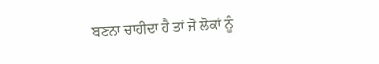ਬਣਨਾ ਚਾਹੀਦਾ ਹੈ ਤਾਂ ਜੋ ਲੋਕਾਂ ਨੂੰ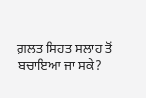ਗ਼ਲਤ ਸਿਹਤ ਸਲਾਹ ਤੋਂ ਬਚਾਇਆ ਜਾ ਸਕੇ?